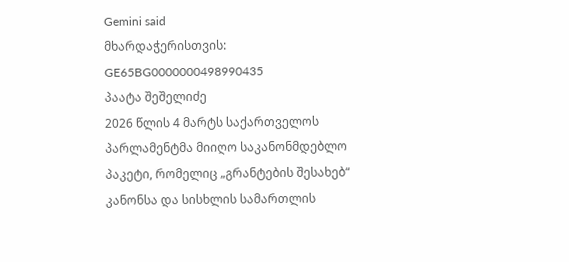Gemini said
მხარდაჭერისთვის: GE65BG0000000498990435
პაატა შეშელიძე
2026 წლის 4 მარტს საქართველოს პარლამენტმა მიიღო საკანონმდებლო პაკეტი, რომელიც „გრანტების შესახებ“ კანონსა და სისხლის სამართლის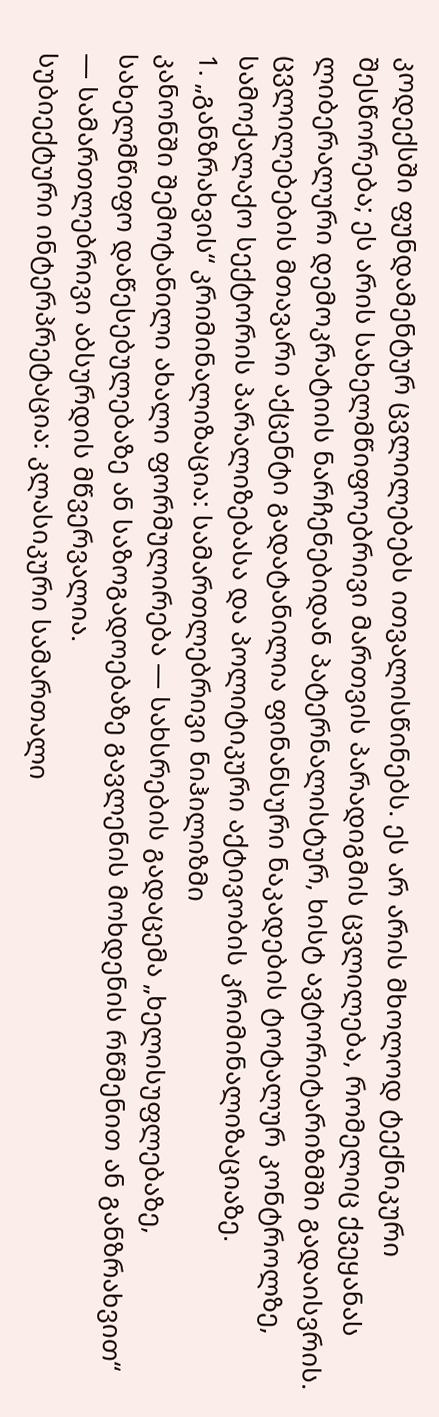კოდექსში ფუნდამენტურ ცვლილებებს ითვალისწინებს. ეს არ არის მხოლოდ ტექნიკური შესწორება; ეს არის სახელმწიფოებრივი მართვის პარადიგმის ცვლილება, რომელიც ქვეყანას ლიბერალური დემოკრატიის ნარჩენებიდან პატერნალისტურ, ხისტ ავტორიტარიზმში გადაისვრის.
ცვლილებების მთავარი აქცენტი გადატანილია ფინანსური ნაკადების ტოტალურ კონტროლზე, სამოქალაქო სექტორის პარალიზებასა და პოლიტიკური აქტივობის კრიმინალიზაციაზე.
1. „განზრახვის“ კრიმინალიზაცია: სამართლებრივი ნიჰილიზმი
კანონში შემოტანილი ახალი ფორმულირება — სახსრების გადაცემა „ხელისუფლებაზე, სახელმწიფო დაწესებულებაზე ან საზოგადოებაზე გავლენის მოხდენის რწმენით ან განზრახვით“ — სამართლებრივი აბსურდის მწვერვალია.
სუბიექტური ინტერპრეტაცია: კლასიკური სამართალი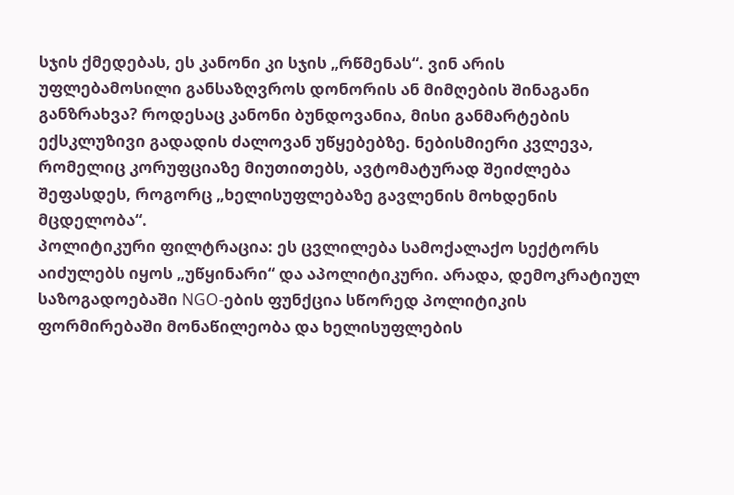სჯის ქმედებას, ეს კანონი კი სჯის „რწმენას“. ვინ არის უფლებამოსილი განსაზღვროს დონორის ან მიმღების შინაგანი განზრახვა? როდესაც კანონი ბუნდოვანია, მისი განმარტების ექსკლუზივი გადადის ძალოვან უწყებებზე. ნებისმიერი კვლევა, რომელიც კორუფციაზე მიუთითებს, ავტომატურად შეიძლება შეფასდეს, როგორც „ხელისუფლებაზე გავლენის მოხდენის მცდელობა“.
პოლიტიკური ფილტრაცია: ეს ცვლილება სამოქალაქო სექტორს აიძულებს იყოს „უწყინარი“ და აპოლიტიკური. არადა, დემოკრატიულ საზოგადოებაში NGO-ების ფუნქცია სწორედ პოლიტიკის ფორმირებაში მონაწილეობა და ხელისუფლების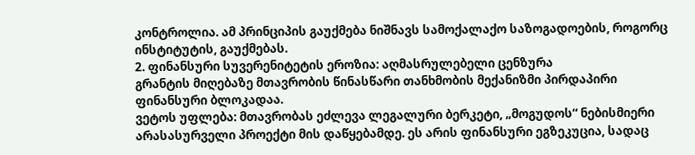კონტროლია. ამ პრინციპის გაუქმება ნიშნავს სამოქალაქო საზოგადოების, როგორც ინსტიტუტის, გაუქმებას.
2. ფინანსური სუვერენიტეტის ეროზია: აღმასრულებელი ცენზურა
გრანტის მიღებაზე მთავრობის წინასწარი თანხმობის მექანიზმი პირდაპირი ფინანსური ბლოკადაა.
ვეტოს უფლება: მთავრობას ეძლევა ლეგალური ბერკეტი, „მოგუდოს“ ნებისმიერი არასასურველი პროექტი მის დაწყებამდე. ეს არის ფინანსური ეგზეკუცია, სადაც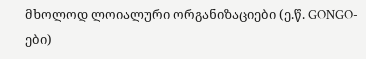მხოლოდ ლოიალური ორგანიზაციები (ე.წ. GONGO-ები)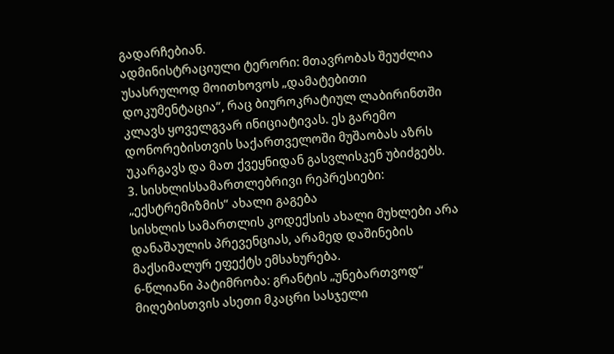გადარჩებიან.
ადმინისტრაციული ტერორი: მთავრობას შეუძლია უსასრულოდ მოითხოვოს „დამატებითი დოკუმენტაცია“, რაც ბიუროკრატიულ ლაბირინთში კლავს ყოველგვარ ინიციატივას. ეს გარემო დონორებისთვის საქართველოში მუშაობას აზრს უკარგავს და მათ ქვეყნიდან გასვლისკენ უბიძგებს.
3. სისხლისსამართლებრივი რეპრესიები: „ექსტრემიზმის“ ახალი გაგება
სისხლის სამართლის კოდექსის ახალი მუხლები არა დანაშაულის პრევენციას, არამედ დაშინების მაქსიმალურ ეფექტს ემსახურება.
6-წლიანი პატიმრობა: გრანტის „უნებართვოდ“ მიღებისთვის ასეთი მკაცრი სასჯელი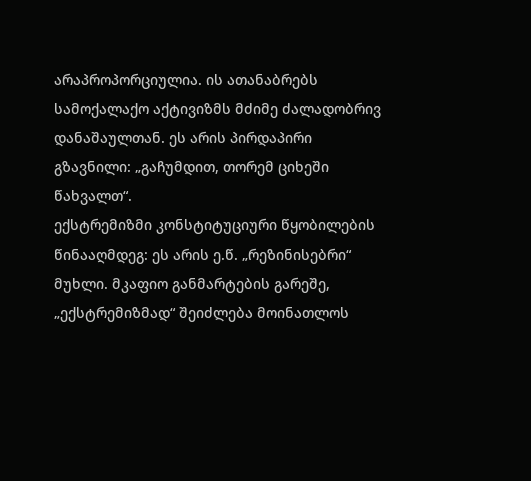არაპროპორციულია. ის ათანაბრებს სამოქალაქო აქტივიზმს მძიმე ძალადობრივ დანაშაულთან. ეს არის პირდაპირი გზავნილი: „გაჩუმდით, თორემ ციხეში წახვალთ“.
ექსტრემიზმი კონსტიტუციური წყობილების წინააღმდეგ: ეს არის ე.წ. „რეზინისებრი“ მუხლი. მკაფიო განმარტების გარეშე, „ექსტრემიზმად“ შეიძლება მოინათლოს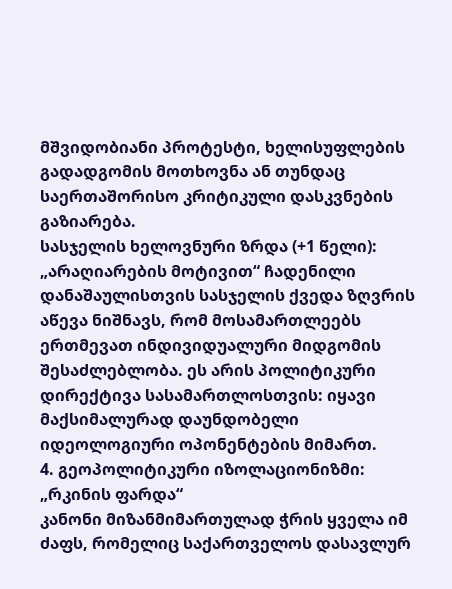მშვიდობიანი პროტესტი, ხელისუფლების გადადგომის მოთხოვნა ან თუნდაც საერთაშორისო კრიტიკული დასკვნების გაზიარება.
სასჯელის ხელოვნური ზრდა (+1 წელი): „არაღიარების მოტივით“ ჩადენილი დანაშაულისთვის სასჯელის ქვედა ზღვრის აწევა ნიშნავს, რომ მოსამართლეებს ერთმევათ ინდივიდუალური მიდგომის შესაძლებლობა. ეს არის პოლიტიკური დირექტივა სასამართლოსთვის: იყავი მაქსიმალურად დაუნდობელი იდეოლოგიური ოპონენტების მიმართ.
4. გეოპოლიტიკური იზოლაციონიზმი: „რკინის ფარდა“
კანონი მიზანმიმართულად ჭრის ყველა იმ ძაფს, რომელიც საქართველოს დასავლურ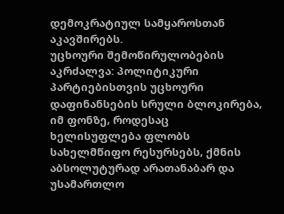დემოკრატიულ სამყაროსთან აკავშირებს.
უცხოური შემოწირულობების აკრძალვა: პოლიტიკური პარტიებისთვის უცხოური დაფინანსების სრული ბლოკირება, იმ ფონზე, როდესაც ხელისუფლება ფლობს სახელმწიფო რესურსებს, ქმნის აბსოლუტურად არათანაბარ და უსამართლო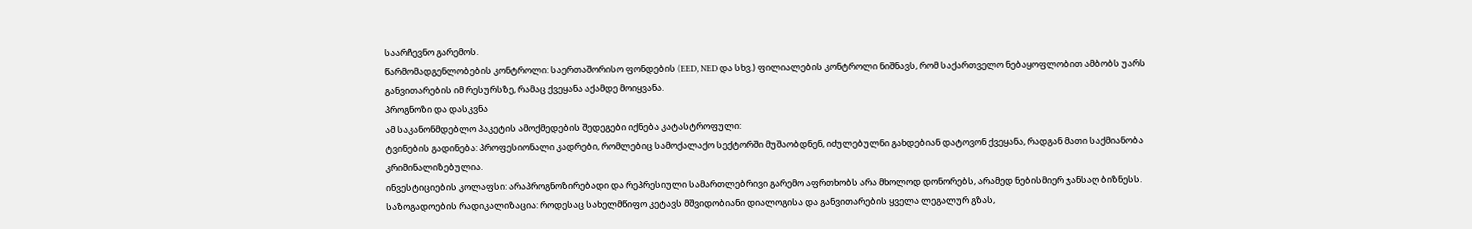საარჩევნო გარემოს.
წარმომადგენლობების კონტროლი: საერთაშორისო ფონდების (EED, NED და სხვ.) ფილიალების კონტროლი ნიშნავს, რომ საქართველო ნებაყოფლობით ამბობს უარს განვითარების იმ რესურსზე, რამაც ქვეყანა აქამდე მოიყვანა.
პროგნოზი და დასკვნა
ამ საკანონმდებლო პაკეტის ამოქმედების შედეგები იქნება კატასტროფული:
ტვინების გადინება: პროფესიონალი კადრები, რომლებიც სამოქალაქო სექტორში მუშაობდნენ, იძულებულნი გახდებიან დატოვონ ქვეყანა, რადგან მათი საქმიანობა კრიმინალიზებულია.
ინვესტიციების კოლაფსი: არაპროგნოზირებადი და რეპრესიული სამართლებრივი გარემო აფრთხობს არა მხოლოდ დონორებს, არამედ ნებისმიერ ჯანსაღ ბიზნესს.
საზოგადოების რადიკალიზაცია: როდესაც სახელმწიფო კეტავს მშვიდობიანი დიალოგისა და განვითარების ყველა ლეგალურ გზას,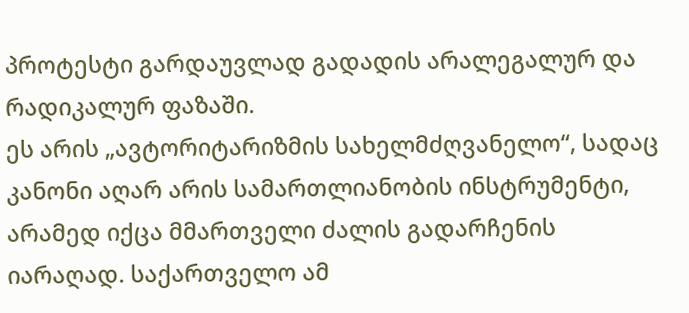პროტესტი გარდაუვლად გადადის არალეგალურ და რადიკალურ ფაზაში.
ეს არის „ავტორიტარიზმის სახელმძღვანელო“, სადაც კანონი აღარ არის სამართლიანობის ინსტრუმენტი, არამედ იქცა მმართველი ძალის გადარჩენის იარაღად. საქართველო ამ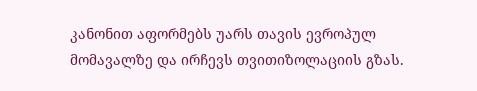კანონით აფორმებს უარს თავის ევროპულ მომავალზე და ირჩევს თვითიზოლაციის გზას.